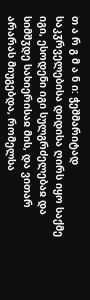თ ა რ გ მ ა ნ ი: ჭეშმარიტად საკჳრველებისა დიდისა ღირს იყო საქმე იგი, ესოდენი იგი სულგრძელებაჲ და სიმშჳდე სახიერისაჲ მის, და ვითარ არარას მიუგებდა, რომელსა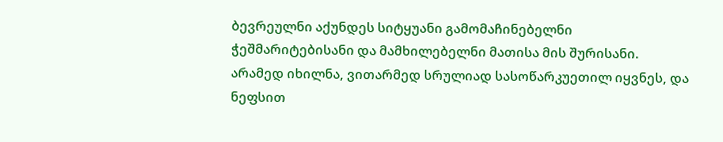ბევრეულნი აქუნდეს სიტყუანი გამომაჩინებელნი ჭეშმარიტებისანი და მამხილებელნი მათისა მის შურისანი. არამედ იხილნა, ვითარმედ სრულიად სასოწარკუეთილ იყვნეს, და ნეფსით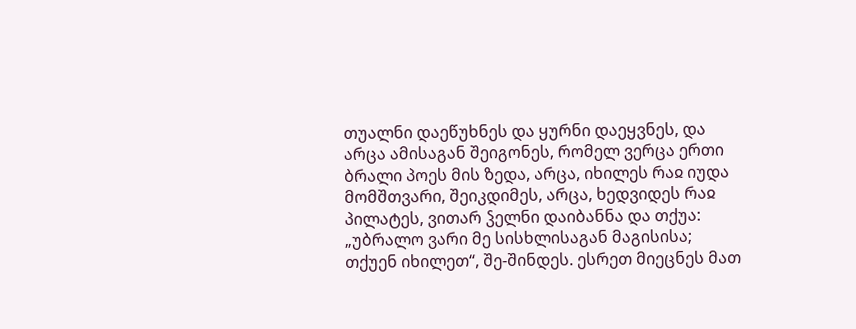თუალნი დაეწუხნეს და ყურნი დაეყვნეს, და არცა ამისაგან შეიგონეს, რომელ ვერცა ერთი ბრალი პოეს მის ზედა, არცა, იხილეს რაჲ იუდა მომშთვარი, შეიკდიმეს, არცა, ხედვიდეს რაჲ პილატეს, ვითარ ჴელნი დაიბანნა და თქუა: „უბრალო ვარი მე სისხლისაგან მაგისისა; თქუენ იხილეთ“, შე-შინდეს. ესრეთ მიეცნეს მათ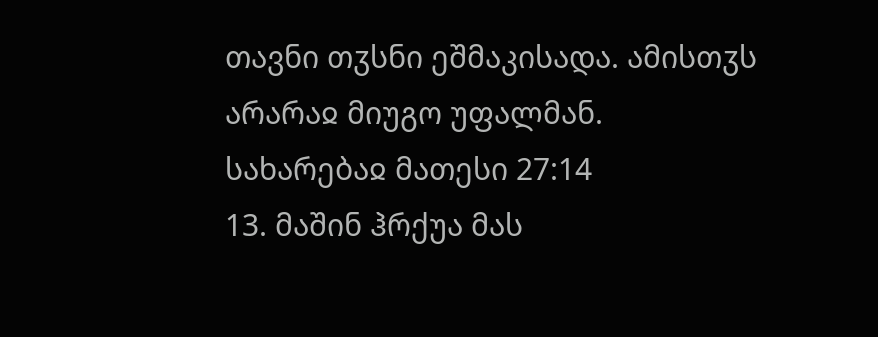თავნი თჳსნი ეშმაკისადა. ამისთჳს არარაჲ მიუგო უფალმან.
სახარებაჲ მათესი 27:14
13. მაშინ ჰრქუა მას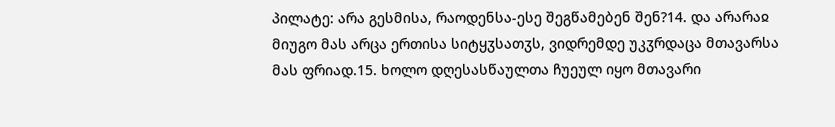პილატე: არა გესმისა, რაოდენსა-ესე შეგწამებენ შენ?14. და არარაჲ მიუგო მას არცა ერთისა სიტყჳსათჳს, ვიდრემდე უკჳრდაცა მთავარსა მას ფრიად.15. ხოლო დღესასწაულთა ჩუეულ იყო მთავარი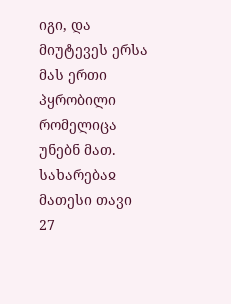იგი, და მიუტევეს ერსა მას ერთი პყრობილი რომელიცა უნებნ მათ.
სახარებაჲ მათესი თავი 27